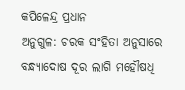କପିଳେନ୍ଦ୍ର ପ୍ରଧାନ
ଅନୁଗୁଳ: ଚରକ ସଂହିତା ଅନୁସାରେ ବନ୍ଧ୍ୟାଦୋଷ ଦୂର ଲାଗି ମହୌଷଧି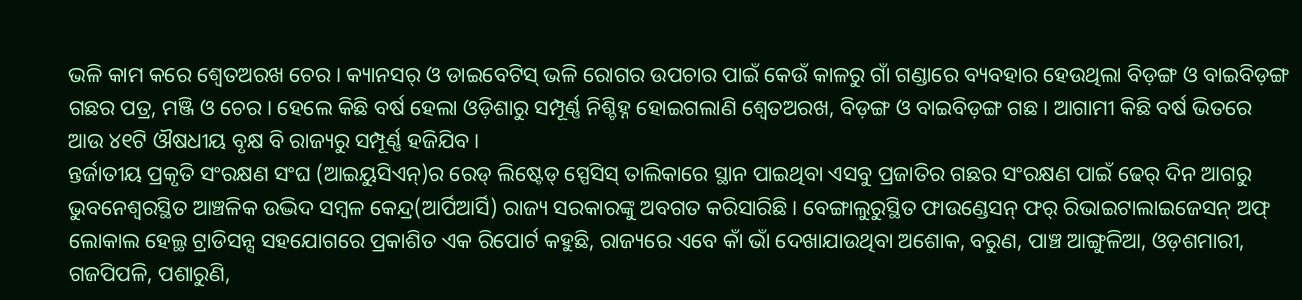ଭଳି କାମ କରେ ଶ୍ବେତଅରଖ ଚେର। କ୍ୟାନସର୍ ଓ ଡାଇବେଟିସ୍ ଭଳି ରୋଗର ଉପଚାର ପାଇଁ କେଉଁ କାଳରୁ ଗାଁ ଗଣ୍ଡାରେ ବ୍ୟବହାର ହେଉଥିଲା ବିଡ଼ଙ୍ଗ ଓ ବାଇବିଡ଼ଙ୍ଗ ଗଛର ପତ୍ର, ମଞ୍ଜି ଓ ଚେର। ହେଲେ କିଛି ବର୍ଷ ହେଲା ଓଡ଼ିଶାରୁ ସମ୍ପୂର୍ଣ୍ଣ ନିଶ୍ଚିହ୍ନ ହୋଇଗଲାଣି ଶ୍ବେତଅରଖ, ବିଡ଼ଙ୍ଗ ଓ ବାଇବିଡ଼ଙ୍ଗ ଗଛ। ଆଗାମୀ କିଛି ବର୍ଷ ଭିତରେ ଆଉ ୪୧ଟି ଔଷଧୀୟ ବୃକ୍ଷ ବି ରାଜ୍ୟରୁ ସମ୍ପୂର୍ଣ୍ଣ ହଜିଯିବ।
ନ୍ତର୍ଜାତୀୟ ପ୍ରକୃତି ସଂରକ୍ଷଣ ସଂଘ (ଆଇୟୁସିଏନ୍)ର ରେଡ୍ ଲିଷ୍ଟେଡ୍ ସ୍ପେସିସ୍ ତାଲିକାରେ ସ୍ଥାନ ପାଇଥିବା ଏସବୁ ପ୍ରଜାତିର ଗଛର ସଂରକ୍ଷଣ ପାଇଁ ଢେର୍ ଦିନ ଆଗରୁ ଭୁବନେଶ୍ବରସ୍ଥିତ ଆଞ୍ଚଳିକ ଉଦ୍ଭିଦ ସମ୍ବଳ କେନ୍ଦ୍ର(ଆର୍ପିଆର୍ସି) ରାଜ୍ୟ ସରକାରଙ୍କୁ ଅବଗତ କରିସାରିଛି। ବେଙ୍ଗାଲୁରୁସ୍ଥିତ ଫାଉଣ୍ଡେସନ୍ ଫର୍ ରିଭାଇଟାଲାଇଜେସନ୍ ଅଫ୍ ଲୋକାଲ ହେଲ୍ଥ ଟ୍ରାଡିସନ୍ସ ସହଯୋଗରେ ପ୍ରକାଶିତ ଏକ ରିପୋର୍ଟ କହୁଛି, ରାଜ୍ୟରେ ଏବେ କାଁ ଭାଁ ଦେଖାଯାଉଥିବା ଅଶୋକ, ବରୁଣ, ପାଞ୍ଚ ଆଙ୍ଗୁଳିଆ, ଓଡ଼ଶମାରୀ, ଗଜପିପଳି, ପଶାରୁଣି,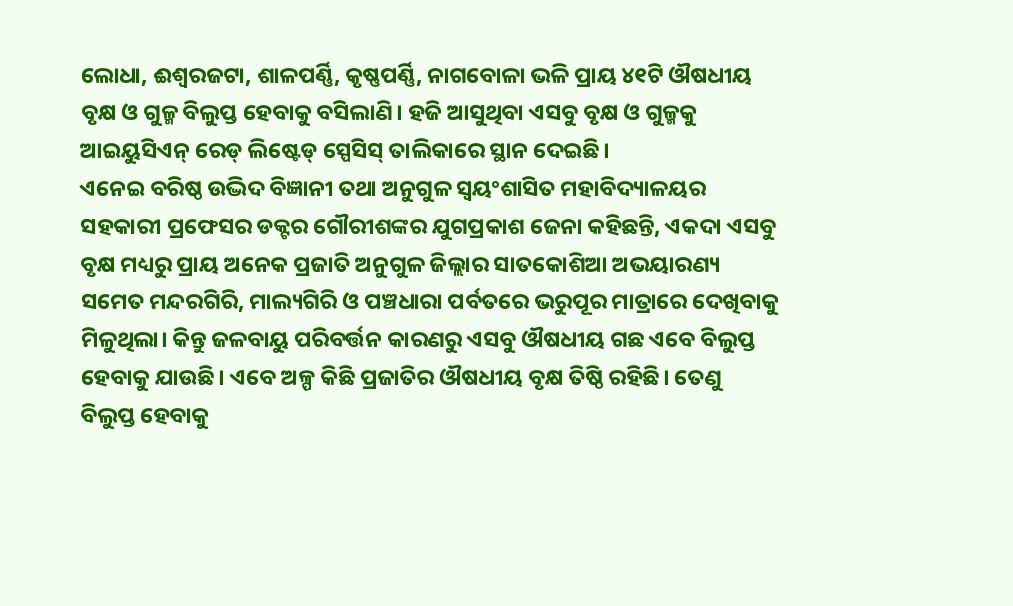ଲୋଧା, ଈଶ୍ବରଜଟା, ଶାଳପର୍ଣ୍ଣି, କୃଷ୍ଣପର୍ଣ୍ଣି, ନାଗବୋଳା ଭଳି ପ୍ରାୟ ୪୧ଟି ଔଷଧୀୟ ବୃକ୍ଷ ଓ ଗୁଳ୍ମ ବିଲୁପ୍ତ ହେବାକୁ ବସିଲାଣି। ହଜି ଆସୁଥିବା ଏସବୁ ବୃକ୍ଷ ଓ ଗୁଳ୍ମକୁ ଆଇୟୁସିଏନ୍ ରେଡ୍ ଲିଷ୍ଟେଡ୍ ସ୍ପେସିସ୍ ତାଲିକାରେ ସ୍ଥାନ ଦେଇଛି।
ଏନେଇ ବରିଷ୍ଠ ଉଦ୍ଭିଦ ବିଜ୍ଞାନୀ ତଥା ଅନୁଗୁଳ ସ୍ବୟଂଶାସିତ ମହାବିଦ୍ୟାଳୟର ସହକାରୀ ପ୍ରଫେସର ଡକ୍ଟର ଗୌରୀଶଙ୍କର ଯୁଗପ୍ରକାଶ ଜେନା କହିଛନ୍ତି, ଏକଦା ଏସବୁ ବୃକ୍ଷ ମଧ୍ୟରୁ ପ୍ରାୟ ଅନେକ ପ୍ରଜାତି ଅନୁଗୁଳ ଜିଲ୍ଲାର ସାତକୋଶିଆ ଅଭୟାରଣ୍ୟ ସମେତ ମନ୍ଦରଗିରି, ମାଲ୍ୟଗିରି ଓ ପଞ୍ଚଧାରା ପର୍ବତରେ ଭରୁପୂର ମାତ୍ରାରେ ଦେଖିବାକୁ ମିଳୁଥିଲା। କିନ୍ତୁ ଜଳବାୟୁ ପରିବର୍ତ୍ତନ କାରଣରୁ ଏସବୁ ଔଷଧୀୟ ଗଛ ଏବେ ବିଲୁପ୍ତ ହେବାକୁ ଯାଉଛି। ଏବେ ଅଳ୍ପ କିଛି ପ୍ରଜାତିର ଔଷଧୀୟ ବୃକ୍ଷ ତିଷ୍ଠି ରହିଛି। ତେଣୁ ବିଲୁପ୍ତ ହେବାକୁ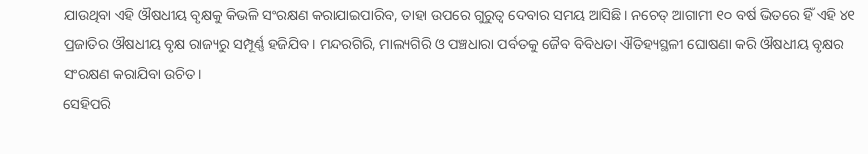ଯାଉଥିବା ଏହି ଔଷଧୀୟ ବୃକ୍ଷକୁ କିଭଳି ସଂରକ୍ଷଣ କରାଯାଇପାରିବ, ତାହା ଉପରେ ଗୁରୁତ୍ବ ଦେବାର ସମୟ ଆସିଛି। ନଚେତ୍ ଆଗାମୀ ୧୦ ବର୍ଷ ଭିତରେ ହିଁ ଏହି ୪୧ ପ୍ରଜାତିର ଔଷଧୀୟ ବୃକ୍ଷ ରାଜ୍ୟରୁ ସମ୍ପୂର୍ଣ୍ଣ ହଜିଯିବ। ମନ୍ଦରଗିରି, ମାଲ୍ୟଗିରି ଓ ପଞ୍ଚଧାରା ପର୍ବତକୁ ଜୈବ ବିବିଧତା ଐତିହ୍ୟସ୍ଥଳୀ ଘୋଷଣା କରି ଔଷଧୀୟ ବୃକ୍ଷର ସଂରକ୍ଷଣ କରାଯିବା ଉଚିତ।
ସେହିପରି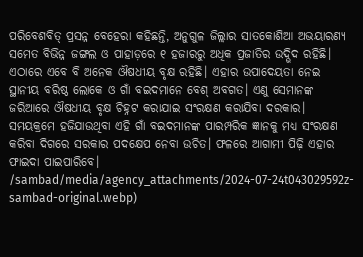ପରିବେଶବିତ୍ ପ୍ରସନ୍ନ ବେହେରା କହିଛନ୍ତି, ଅନୁଗୁଳ ଜିଲ୍ଲାର ସାତକୋଶିଆ ଅଭୟାରଣ୍ୟ ସମେତ ବିଭିନ୍ନ ଜଙ୍ଗଲ ଓ ପାହାଡ଼ରେ ୧ ହଜାରରୁ ଅଧିକ ପ୍ରଜାତିର ଉଦ୍ଭିଦ ରହିଛି। ଏଠାରେ ଏବେ ବି ଅନେକ ଔଷଧୀୟ ବୃକ୍ଷ ରହିଛି। ଏହାର ଉପାଦେୟତା ନେଇ ସ୍ଥାନୀୟ ବରିଷ୍ଠ ଲୋକେ ଓ ଗାଁ ବଇଦମାନେ ବେଶ୍ ଅବଗତ। ଏଣୁ ସେମାନଙ୍କ ଜରିଆରେ ଔଷଧୀୟ ବୃକ୍ଷ ଚିହ୍ନଟ କରାଯାଇ ସଂରକ୍ଷଣ କରାଯିବା ଦରକାର। ସମୟକ୍ରମେ ହଜିଯାଉଥିବା ଏହି ଗାଁ ବଇଦମାନଙ୍କ ପାରମ୍ପରିକ ଜ୍ଞାନକୁ ମଧ୍ୟ ସଂରକ୍ଷଣ କରିବା ଦିଗରେ ସରକାର ପଦକ୍ଷେପ ନେବା ଉଚିତ। ଫଳରେ ଆଗାମୀ ପିଢ଼ି ଏହାର ଫାଇଦା ପାଇପାରିବେ।
/sambad/media/agency_attachments/2024-07-24t043029592z-sambad-original.webp)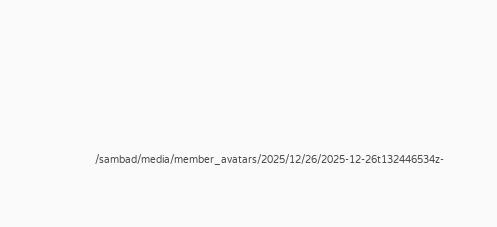/sambad/media/member_avatars/2025/12/26/2025-12-26t132446534z-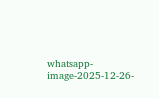whatsapp-image-2025-12-26-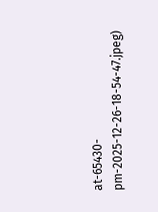at-65430-pm-2025-12-26-18-54-47.jpeg)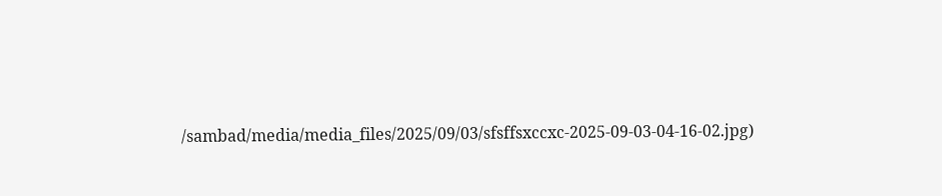/sambad/media/media_files/2025/09/03/sfsffsxccxc-2025-09-03-04-16-02.jpg)